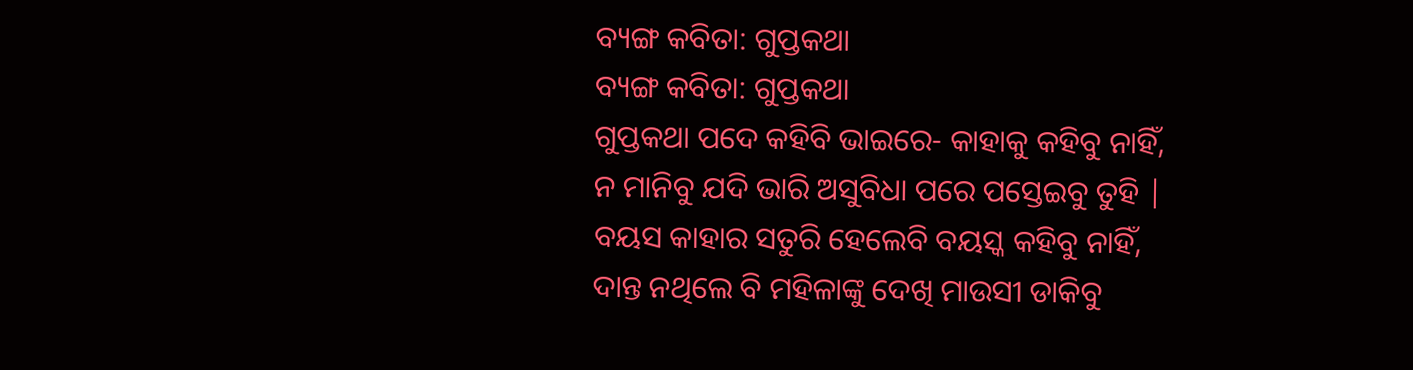ବ୍ୟଙ୍ଗ କବିତା: ଗୁପ୍ତକଥା
ବ୍ୟଙ୍ଗ କବିତା: ଗୁପ୍ତକଥା
ଗୁପ୍ତକଥା ପଦେ କହିବି ଭାଇରେ- କାହାକୁ କହିବୁ ନାହିଁ,
ନ ମାନିବୁ ଯଦି ଭାରି ଅସୁବିଧା ପରେ ପସ୍ତେଇବୁ ତୁହି |
ବୟସ କାହାର ସତୁରି ହେଲେବି ବୟସ୍କ କହିବୁ ନାହିଁ,
ଦାନ୍ତ ନଥିଲେ ବି ମହିଳାଙ୍କୁ ଦେଖି ମାଉସୀ ଡାକିବୁ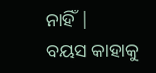ନାହିଁ |
ବୟସ କାହାକୁ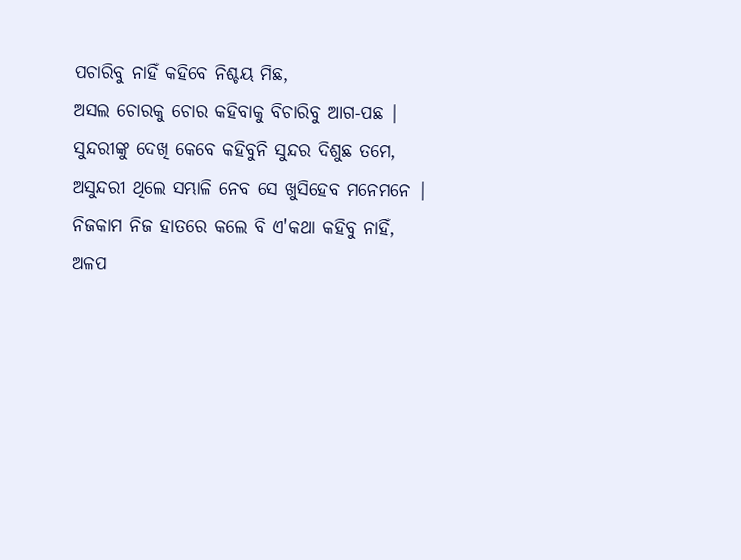ପଚାରିବୁ ନାହିଁ କହିବେ ନିଶ୍ଚୟ ମିଛ,
ଅସଲ ଚୋରକୁ ଚୋର କହିବାକୁ ବିଚାରିବୁ ଆଗ-ପଛ |
ସୁନ୍ଦରୀଙ୍କୁ ଦେଖି କେବେ କହିବୁନି ସୁନ୍ଦର ଦିଶୁଛ ତମେ,
ଅସୁନ୍ଦରୀ ଥିଲେ ସମ୍ଭାଳି ନେବ ସେ ଖୁସିହେବ ମନେମନେ |
ନିଜକାମ ନିଜ ହାତରେ କଲେ ବି ଏ'କଥା କହିବୁ ନାହିଁ,
ଅଳପ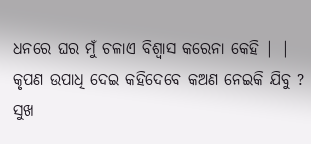ଧନରେ ଘର ମୁଁ ଚଳାଏ ବିଶ୍ୱାସ କରେନା କେହି | |
କୃପଣ ଉପାଧି ଦେଇ କହିଦେବେ କଅଣ ନେଇକି ଯିବୁ ?
ସୁଖ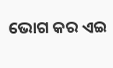ଭୋଗ କର ଏଇ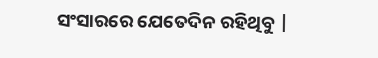ସଂସାରରେ ଯେତେଦିନ ରହିଥିବୁ |